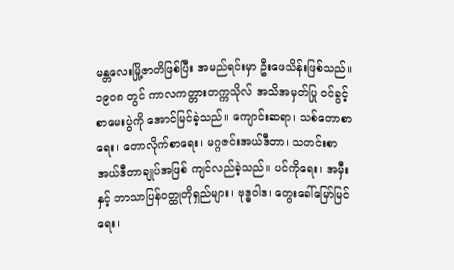မန္တလေးမြို့ဇာတိဖြစ်ပြီး အမည်ရင်းမှာ ဦးဖေသိန်းဖြစ်သည်။ ၁၉၀၈ တွင် ကာလကတ္တားတက္ကသိုလ် အသိအမှတ်ပြု ဝင်ခွင့် စာမေးပွဲကို အောင်မြင်ခဲ့သည်။ ကျောင်းဆရာ၊ သစ်တောစာရေး၊ တောလိုက်စာရေး၊ မဂ္ဂဇင်းအယ်ဒီတာ၊ သတင်းစာအယ်ဒီတာချုပ်အဖြစ် ကျင်လည်ခဲ့သည်။ ပင်ကိုရေး၊ အမှီးနှင့် ဘာသာပြန်ဝတ္ထုတိုရှည်များ၊ ဗုဒ္ဓဝါဒ၊ တွေးခေါ်မြော်မြင်ရေး၊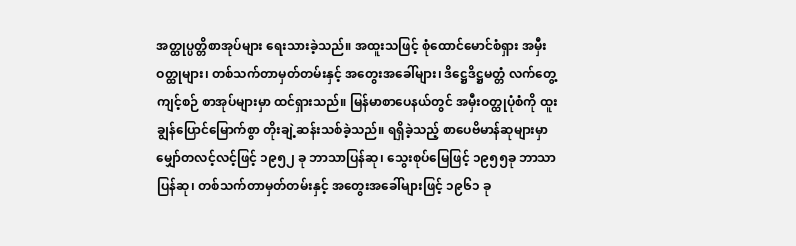အတ္ထုပ္ပတ္တိစာအုပ်များ ရေးသားခဲ့သည်။ အထူးသဖြင့် စုံထောင်မောင်စံရှား အမှီးဝတ္ထုများ၊ တစ်သက်တာမှတ်တမ်းနှင့် အတွေးအခေါ်များ၊ ဒိဋ္ဌေဒိဋ္ဌမတ္တံ လက်တွေ့ကျင့်စဉ် စာအုပ်များမှာ ထင်ရှားသည်။ မြန်မာစာပေနယ်တွင် အမှီးဝတ္ထုပုံစံကို ထူးချွန်ပြောင်မြောက်စွာ တိုးချဲ့ဆန်းသစ်ခဲ့သည်။ ရရှိခဲ့သည့် စာပေဗိမာန်ဆုများမှာမျှော်တလင့်လင့်ဖြင့် ၁၉၅၂ ခု ဘာသာပြန်ဆု၊ သွေးစုပ်မြေဖြင့် ၁၉၅၅ခု ဘာသာပြန်ဆု၊ တစ်သက်တာမှတ်တမ်းနှင့် အတွေးအခေါ်များဖြင့် ၁၉၆၁ ခု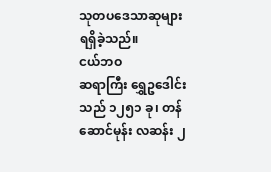သုတပဒေသာဆုများ ရရှိခဲ့သည်။
ငယ်ဘဝ
ဆရာကြီး ရွှေဥဒေါင်းသည် ၁၂၅၁ ခု၊ တန်ဆောင်မုန်း လဆန်း ၂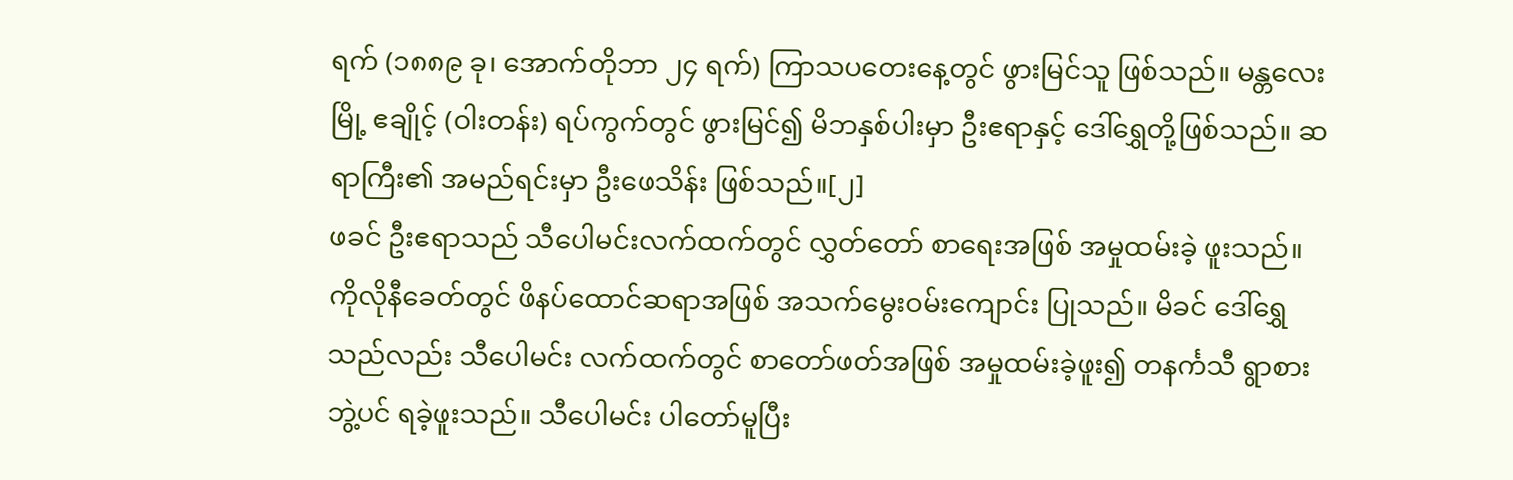ရက် (၁၈၈၉ ခု၊ အောက်တိုဘာ ၂၄ ရက်) ကြာသပတေးနေ့တွင် ဖွားမြင်သူ ဖြစ်သည်။ မန္တလေးမြို့ ဧချိုင့် (ဝါးတန်း) ရပ်ကွက်တွင် ဖွားမြင်၍ မိဘနှစ်ပါးမှာ ဦးဧရာနှင့် ဒေါ်ရွှေတို့ဖြစ်သည်။ ဆရာကြီး၏ အမည်ရင်းမှာ ဦးဖေသိန်း ဖြစ်သည်။[၂]
ဖခင် ဦးဧရာသည် သီပေါမင်းလက်ထက်တွင် လွှတ်တော် စာရေးအဖြစ် အမှုထမ်းခဲ့ ဖူးသည်။ ကိုလိုနီခေတ်တွင် ဖိနပ်ထောင်ဆရာအဖြစ် အသက်မွေးဝမ်းကျောင်း ပြုသည်။ မိခင် ဒေါ်ရွှေသည်လည်း သီပေါမင်း လက်ထက်တွင် စာတော်ဖတ်အဖြစ် အမှုထမ်းခဲ့ဖူး၍ တနင်္ကသီ ရွာစားဘွဲ့ပင် ရခဲ့ဖူးသည်။ သီပေါမင်း ပါတော်မူပြီး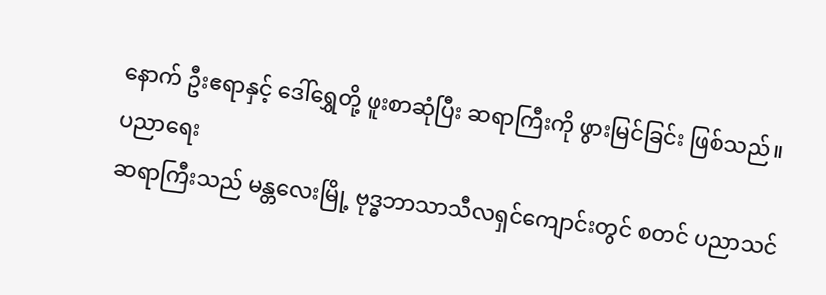နောက် ဦးဧရာနှင့် ဒေါ်ရွှေတို့ ဖူးစာဆုံပြီး ဆရာကြီးကို ဖွားမြင်ခြင်း ဖြစ်သည်။
ပညာရေး
ဆရာကြီးသည် မန္တလေးမြို့ ဗုဒ္ဓဘာသာသီလရှင်ကျောင်းတွင် စတင် ပညာသင်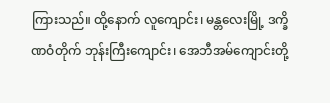ကြားသည်။ ထို့နောက် လူကျောင်း၊ မန္တလေးမြို့ ဒက္ခိဏဝံတိုက် ဘုန်းကြီးကျောင်း၊ အေဘီအမ်ကျောင်းတို့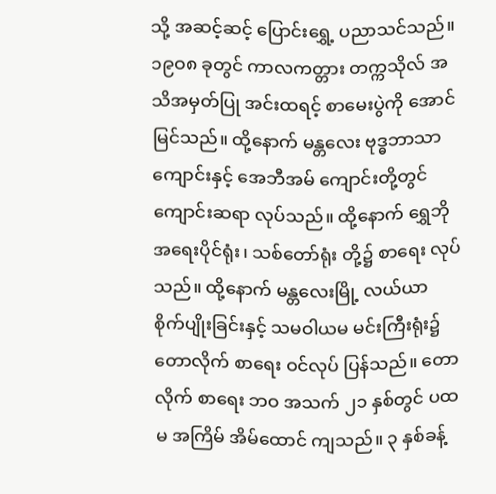သို့ အဆင့်ဆင့် ပြောင်းရွှေ့ ပညာသင်သည်။ ၁၉ဝ၈ ခုတွင် ကာလကတ္တား တက္ကသိုလ် အသိအမှတ်ပြု အင်းထရင့် စာမေးပွဲကို အောင်မြင်သည်။ ထို့နောက် မန္တလေး ဗုဒ္ဓဘာသာ ကျောင်းနှင့် အေဘီအမ် ကျောင်းတို့တွင် ကျောင်းဆရာ လုပ်သည်။ ထို့နောက် ရွှေဘို အရေးပိုင်ရုံး၊ သစ်တော်ရုံး တို့၌ စာရေး လုပ်သည်။ ထို့နောက် မန္တလေးမြို့ လယ်ယာ စိုက်ပျိုးခြင်းနှင့် သမဝါယမ မင်းကြီးရုံး၌ တောလိုက် စာရေး ဝင်လုပ် ပြန်သည်။ တောလိုက် စာရေး ဘဝ အသက် ၂၁ နှစ်တွင် ပထမ အကြိမ် အိမ်ထောင် ကျသည်။ ၃ နှစ်ခန့်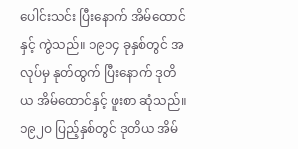ပေါင်းသင်း ပြီးနောက် အိမ်ထောင်နှင့် ကွဲသည်။ ၁၉၁၄ ခုနှစ်တွင် အလုပ်မှ နုတ်ထွက် ပြီးနောက် ဒုတိယ အိမ်ထောင်နှင့် ဖူးစာ ဆုံသည်။ ၁၉၂ဝ ပြည့်နှစ်တွင် ဒုတိယ အိမ်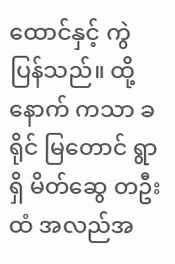ထောင်နှင့် ကွဲပြန်သည်။ ထို့နောက် ကသာ ခရိုင် မြတောင် ရွာရှိ မိတ်ဆွေ တဦးထံ အလည်အ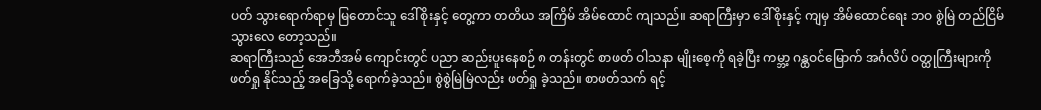ပတ် သွားရောက်ရာမှ မြတောင်သူ ဒေါ်စိုးနှင့် တွေ့ကာ တတိယ အကြိမ် အိမ်ထောင် ကျသည်။ ဆရာကြီးမှာ ဒေါ်စိုးနှင့် ကျမှ အိမ်ထောင်ရေး ဘဝ စွဲမြဲ တည်ငြိမ် သွားလေ တော့သည်။
ဆရာကြီးသည် အေဘီအမ် ကျောင်းတွင် ပညာ ဆည်းပူးနေစဉ် ၈ တန်းတွင် စာဖတ် ဝါသနာ မျိုးစေ့ကို ရခဲ့ပြီး ကမ္ဘာ့ ဂန္ထဝင်မြောက် အင်္ဂလိပ် ဝတ္ထုကြီးများကို ဖတ်ရှု နိုင်သည့် အခြေသို့ ရောက်ခဲ့သည်။ စွဲစွဲမြဲမြဲလည်း ဖတ်ရှု ခဲ့သည်။ စာဖတ်သက် ရင့်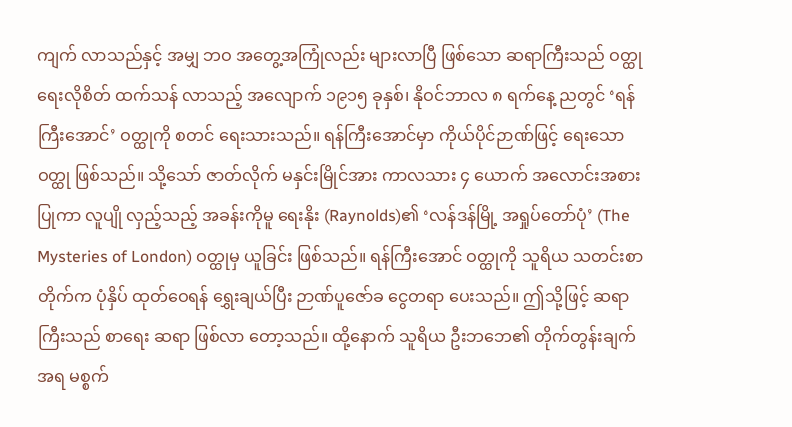ကျက် လာသည်နှင့် အမျှ ဘဝ အတွေ့အကြုံလည်း များလာပြီ ဖြစ်သော ဆရာကြီးသည် ဝတ္ထု ရေးလိုစိတ် ထက်သန် လာသည့် အလျောက် ၁၉၁၅ ခုနှစ်၊ နိုဝင်ဘာလ ၈ ရက်နေ့ ညတွင် ‘ရန်ကြီးအောင်’ ဝတ္ထုကို စတင် ရေးသားသည်။ ရန်ကြီးအောင်မှာ ကိုယ်ပိုင်ဉာဏ်ဖြင့် ရေးသော ဝတ္ထု ဖြစ်သည်။ သို့သော် ဇာတ်လိုက် မနှင်းမြိုင်အား ကာလသား ၄ ယောက် အလောင်းအစား ပြုကာ လူပျို လှည့်သည့် အခန်းကိုမူ ရေးနိုး (Raynolds)၏ ‘လန်ဒန်မြို့ အရှုပ်တော်ပုံ’ (The Mysteries of London) ဝတ္ထုမှ ယူခြင်း ဖြစ်သည်။ ရန်ကြီးအောင် ဝတ္ထုကို သူရိယ သတင်းစာ တိုက်က ပုံနှိပ် ထုတ်ဝေရန် ရွှေးချယ်ပြီး ဉာဏ်ပူဇော်ခ ငွေတရာ ပေးသည်။ ဤသို့ဖြင့် ဆရာကြီးသည် စာရေး ဆရာ ဖြစ်လာ တော့သည်။ ထို့နောက် သူရိယ ဦးဘဘေ၏ တိုက်တွန်းချက် အရ မစ္စက်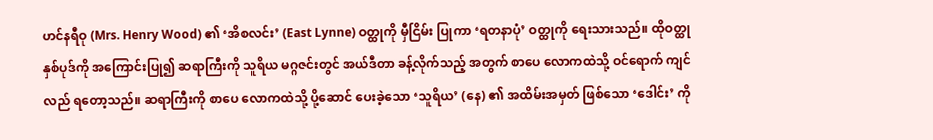ဟင်နရီဝု (Mrs. Henry Wood) ၏ ‘အိစလင်း’ (East Lynne) ဝတ္ထုကို မှီငြိမ်း ပြုကာ ‘ရတနာပုံ’ ဝတ္ထုကို ရေးသားသည်။ ထိုဝတ္ထု နှစ်ပုဒ်ကို အကြောင်းပြု၍ ဆရာကြီးကို သူရိယ မဂ္ဂဇင်းတွင် အယ်ဒီတာ ခန့်လိုက်သည့် အတွက် စာပေ လောကထဲသို့ ဝင်ရောက် ကျင်လည် ရတော့သည်။ ဆရာကြီးကို စာပေ လောကထဲသို့ ပို့ဆောင် ပေးခဲ့သော ‘သူရိယ’ (နေ) ၏ အထိမ်းအမှတ် ဖြစ်သော ‘ဒေါင်း’ ကို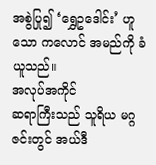အစွဲပြု၍ ‘ရွှေဥဒေါင်း’ ဟူသော ကလောင် အမည်ကို ခံယူသည်။
အလုပ်အကိုင်
ဆရာကြီးသည် သူရိယ မဂ္ဂဇင်းတွင် အယ်ဒီ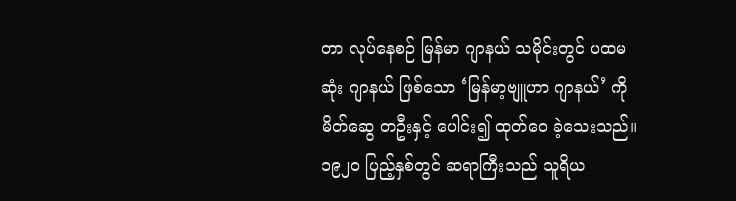တာ လုပ်နေစဉ် မြန်မာ ဂျာနယ် သမိုင်းတွင် ပထမဆုံး ဂျာနယ် ဖြစ်သော ‘မြန်မာ့ဗျူဟာ ဂျာနယ်’ ကို မိတ်ဆွေ တဦးနှင့် ပေါင်း၍ ထုတ်ဝေ ခဲ့သေးသည်။
၁၉၂ဝ ပြည့်နှစ်တွင် ဆရာကြီးသည် သူရိယ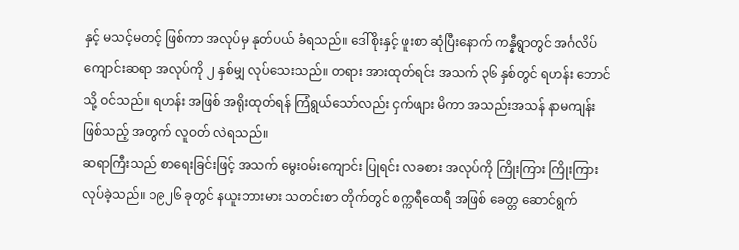နှင့် မသင့်မတင့် ဖြစ်ကာ အလုပ်မှ နုတ်ပယ် ခံရသည်။ ဒေါ်စိုးနှင့် ဖူးစာ ဆုံပြီးနောက် ကန္နီရွာတွင် အင်္ဂလိပ် ကျောင်းဆရာ အလုပ်ကို ၂ နှစ်မျှ လုပ်သေးသည်။ တရား အားထုတ်ရင်း အသက် ၃၆ နှစ်တွင် ရဟန်း ဘောင်သို့ ဝင်သည်။ ရဟန်း အဖြစ် အရိုးထုတ်ရန် ကြံရွယ်သော်လည်း ငှက်ဖျား မိကာ အသည်းအသန် နာမကျန်း ဖြစ်သည့် အတွက် လူဝတ် လဲရသည်။
ဆရာကြီးသည် စာရေးခြင်းဖြင့် အသက် မွေးဝမ်းကျောင်း ပြုရင်း လခစား အလုပ်ကို ကြိုးကြား ကြိုးကြား လုပ်ခဲ့သည်။ ၁၉၂၆ ခုတွင် နယူးဘားမား သတင်းစာ တိုက်တွင် စက္ကရီထေရီ အဖြစ် ခေတ္တ ဆောင်ရွက်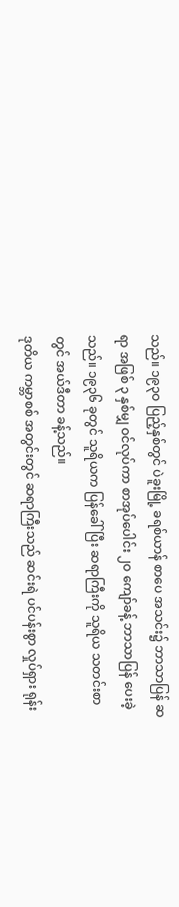သည်။ ၁၉၃ဝ ပြည့်နှစ်တွင် ပဲခူးမြို့ ခရစ်ယာန် စာပေ အသင်း၌ ဘာသာပြန် ဆရာ အဖြစ် ၃ နှစ်မျှ ဝင်လုပ်ကာ စာအုပ်ပေါင်း ၂ဝ ကျော်ခန့် ဘာသာပြန် ပေးခဲ့သည်။ ၁၉၃၆ ခုတွင် သူရိယက ပြန်ခေါ်ပြီး ဆရာကြီးကို သူရိယ သတင်းစာတွင် အယ်ဒီတာ ခန့်သည်။
ဒုတိယ ကမ္ဘာစစ် အတွင်းတွင် ဆရာကြီးသည် ဆင်းရဲ ပင်ပန်းစွာ လှုပ်ရှား ရုန်း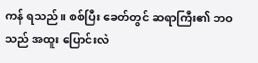ကန် ရသည်။ စစ်ပြီး ခေတ်တွင် ဆရာကြီး၏ ဘဝသည် အထူး ပြောင်းလဲ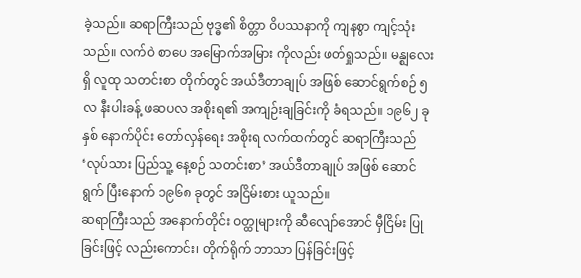ခဲ့သည်။ ဆရာကြီးသည် ဗုဒ္ဓ၏ စိတ္တာ ဝိပဿနာကို ကျနစွာ ကျင့်သုံးသည်။ လက်ဝဲ စာပေ အမြောက်အမြား ကိုလည်း ဖတ်ရှုသည်။ မန္ဈလေးရှိ လူထု သတင်းစာ တိုက်တွင် အယ်ဒီတာချုပ် အဖြစ် ဆောင်ရွက်စဉ် ၅ လ နီးပါးခန့် ဖဆပလ အစိုးရ၏ အကျဉ်းချခြင်းကို ခံရသည်။ ၁၉၆၂ ခုနှစ် နောက်ပိုင်း တော်လှန်ရေး အစိုးရ လက်ထက်တွင် ဆရာကြီးသည် ‘လုပ်သား ပြည်သူ့ နေ့စဉ် သတင်းစာ’ အယ်ဒီတာချုပ် အဖြစ် ဆောင်ရွက် ပြီးနောက် ၁၉၆၈ ခုတွင် အငြိမ်းစား ယူသည်။
ဆရာကြီးသည် အနောက်တိုင်း ဝတ္ထုများကို ဆီလျော်အောင် မှီငြိမ်း ပြုခြင်းဖြင့် လည်းကောင်း၊ တိုက်ရိုက် ဘာသာ ပြန်ခြင်းဖြင့်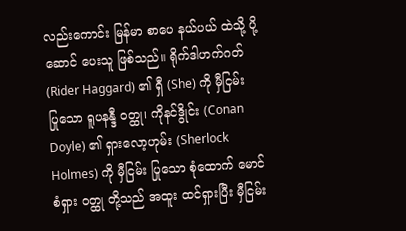လည်းကောင်း မြန်မာ စာပေ နယ်ပယ် ထဲသို့ ပို့ဆောင် ပေးသူ ဖြစ်သည်။ ရိုက်ဒါဟက်ဂတ် (Rider Haggard) ၏ ရှီ (She) ကို မှီငြမ်း ပြုသော ရူပနန္ဒီ ဝတ္ထု၊ ကိုနင်ဒွိုင်း (Conan Doyle) ၏ ရှားလော့ဟုမ်း (Sherlock Holmes) ကို မှီငြမ်း ပြုသော စုံထောက် မောင်စံရှား ဝတ္ထု တို့သည် အထူး ထင်ရှားပြီး မှီငြမ်း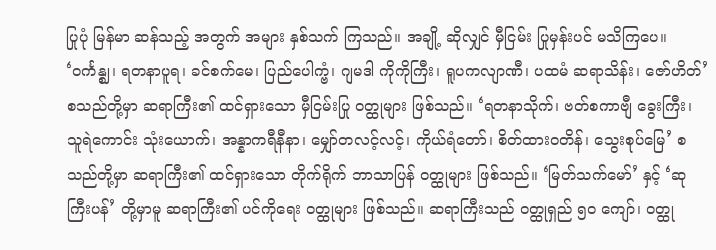ပြုပုံ မြန်မာ ဆန်သည့် အတွက် အများ နှစ်သက် ကြသည်။ အချို့ ဆိုလျှင် မှီငြမ်း ပြုမှန်းပင် မသိကြပေ။ ‘ဝင်္ကန္ဈ၊ ရတနာပူရ၊ ခင်စက်မေ၊ ပြည်ပေါက္ဗံ၊ ဂျမဒါ ကိုကိုကြီး၊ ရူပကလျာဏီ၊ ပထမံ ဆရာသိန်း၊ ဇော်ဟိတ်’ စသည်တို့မှာ ဆရာကြီး၏ ထင်ရှားသော မှီငြမ်းပြု ဝတ္ထုများ ဖြစ်သည်။ ‘ရတနာသိုက်၊ ဗတ်စကာဗျီ ခွေးကြီး၊ သူရဲကောင်း သုံးယောက်၊ အန္နာကရီနီနာ၊ မျှော်တလင့်လင့်၊ ကိုယ်ရံတော်၊ စိတ်ထားဝတိန်၊ သွေးစုပ်မြေ’ စသည်တို့မှာ ဆရာကြီး၏ ထင်ရှားသော တိုက်ရိုက် ဘာသာပြန် ဝတ္ထုများ ဖြစ်သည်။ ‘မြတ်သက်မော်’ နှင့် ‘ဆုကြီးပန်’ တို့မှာမူ ဆရာကြီး၏ ပင်ကိုရေး ဝတ္ထုများ ဖြစ်သည်။ ဆရာကြီးသည် ဝတ္ထုရှည် ၅ဝ ကျော်၊ ဝတ္ထု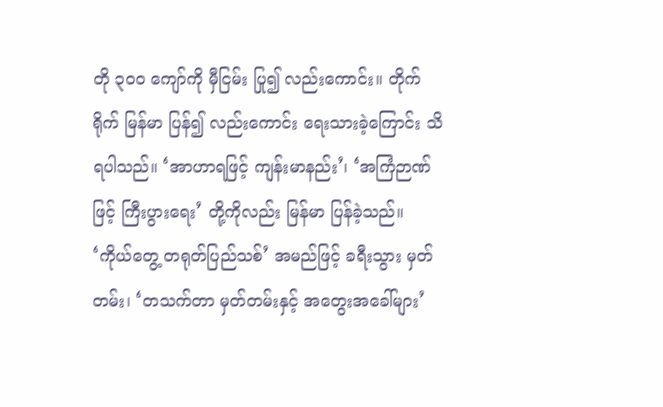တို ၃ဝဝ ကျော်ကို မှီငြမ်း ပြု၍ လည်းကောင်း။ တိုက်ရိုက် မြန်မာ ပြန်၍ လည်းကောင်း ရေးသားခဲ့ကြောင်း သိရပါသည်။ ‘အာဟာရဖြင့် ကျန်းမာနည်း’၊ ‘အကြံဉာဏ်ဖြင့် ကြီးပွားရေး’ တို့ကိုလည်း မြန်မာ ပြန်ခဲ့သည်။ ‘ကိုယ်တွေ့ တရုတ်ပြည်သစ်’ အမည်ဖြင့် ခရီးသွား မှတ်တမ်း၊ ‘တသက်တာ မှတ်တမ်းနှင့် အတွေးအခေါ်များ’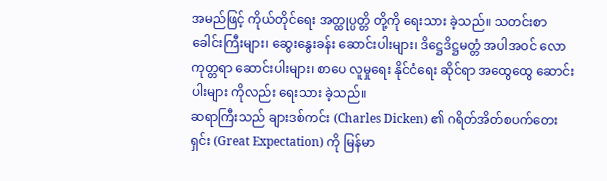အမည်ဖြင့် ကိုယ်တိုင်ရေး အတ္ထုပ္ပတ္တိ တို့ကို ရေးသား ခဲ့သည်။ သတင်းစာ ခေါင်းကြီးများ၊ ဆွေးနွေးခန်း ဆောင်းပါးများ၊ ဒိဋ္ဌေဒိဋ္ဌမတ္တံ အပါအဝင် လောကုတ္တရာ ဆောင်းပါးများ၊ စာပေ လူမှုရေး နိုင်ငံရေး ဆိုင်ရာ အထွေထွေ ဆောင်းပါးများ ကိုလည်း ရေးသား ခဲ့သည်။
ဆရာကြီးသည် ချားဒစ်ကင်း (Charles Dicken) ၏ ဂရိတ်အိတ်စပက်တေးရှင်း (Great Expectation) ကို မြန်မာ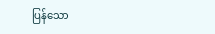ပြန်သော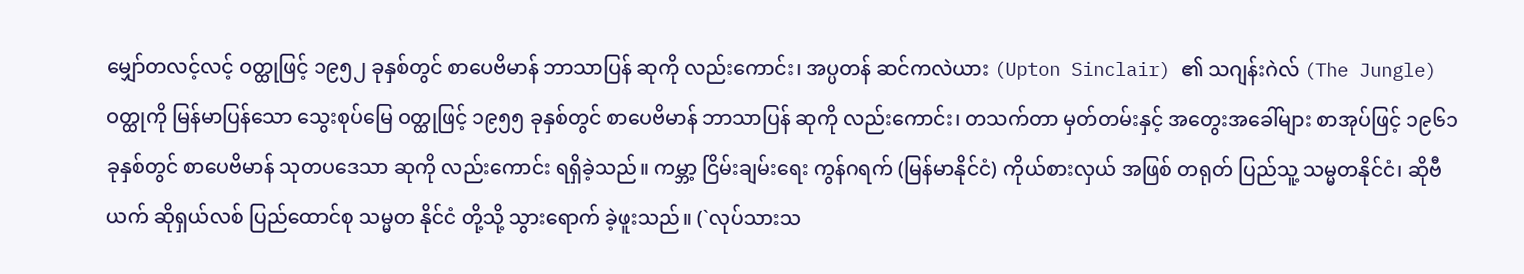မျှော်တလင့်လင့် ဝတ္ထုဖြင့် ၁၉၅၂ ခုနှစ်တွင် စာပေဗိမာန် ဘာသာပြန် ဆုကို လည်းကောင်း၊ အပ္ပတန် ဆင်ကလဲယား (Upton Sinclair) ၏ သဂျန်းဂဲလ် (The Jungle) ဝတ္ထုကို မြန်မာပြန်သော သွေးစုပ်မြေ ဝတ္ထုဖြင့် ၁၉၅၅ ခုနှစ်တွင် စာပေဗိမာန် ဘာသာပြန် ဆုကို လည်းကောင်း၊ တသက်တာ မှတ်တမ်းနှင့် အတွေးအခေါ်များ စာအုပ်ဖြင့် ၁၉၆၁ ခုနှစ်တွင် စာပေဗိမာန် သုတပဒေသာ ဆုကို လည်းကောင်း ရရှိခဲ့သည်။ ကမ္ဘာ့ ငြိမ်းချမ်းရေး ကွန်ဂရက် (မြန်မာနိုင်ငံ) ကိုယ်စားလှယ် အဖြစ် တရုတ် ပြည်သူ့ သမ္မတနိုင်ငံ၊ ဆိုဗီယက် ဆိုရှယ်လစ် ပြည်ထောင်စု သမ္မတ နိုင်ငံ တို့သို့ သွားရောက် ခဲ့ဖူးသည်။ (`လုပ်သားသ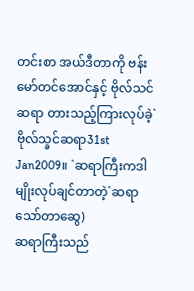တင်းစာ အယ်ဒီတာကို ဗန်းမော်တင်အောင်နှင့် ဗိုလ်သင်ဆရာ တားသည့်ကြားလုပ်ခဲ့`ဗိုလ်သ္ခင်ဆရာ31st Jan2009။ `ဆရာကြီးကဒါမျိုးလုပ်ချင်တာတဲ့´ဆရာသော်တာဆွေ)
ဆရာကြီးသည်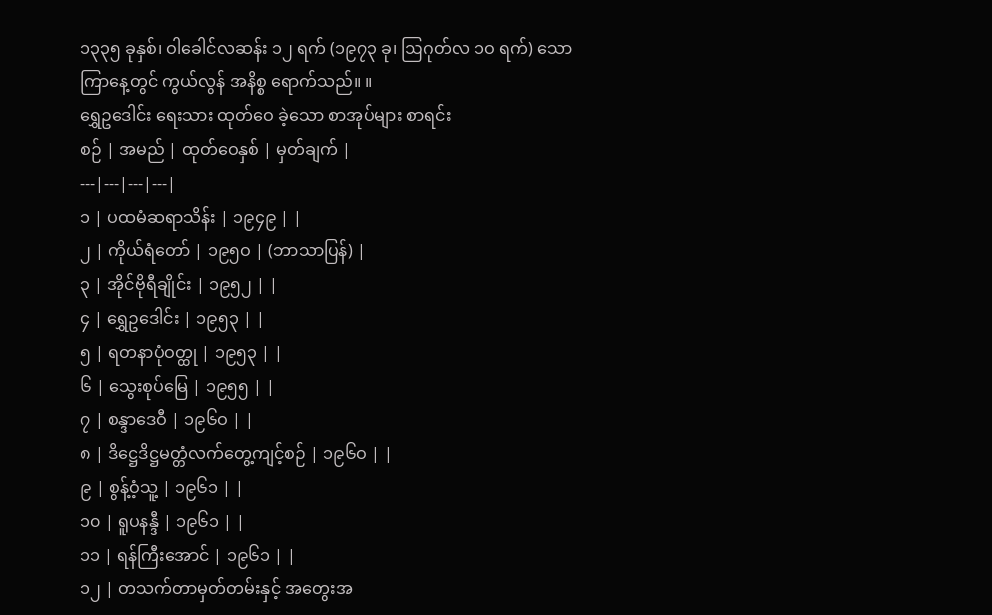၁၃၃၅ ခုနှစ်၊ ဝါခေါင်လဆန်း ၁၂ ရက် (၁၉၇၃ ခု၊ ဩဂုတ်လ ၁ဝ ရက်) သောကြာနေ့တွင် ကွယ်လွန် အနိစ္စ ရောက်သည်။ ။
ရွှေဥဒေါင်း ရေးသား ထုတ်ဝေ ခဲ့သော စာအုပ်များ စာရင်း
စဉ် | အမည် | ထုတ်ဝေနှစ် | မှတ်ချက် |
---|---|---|---|
၁ | ပထမံဆရာသိန်း | ၁၉၄၉ | |
၂ | ကိုယ်ရံတော် | ၁၉၅ဝ | (ဘာသာပြန်) |
၃ | အိုင်ဗိုရီချိုင်း | ၁၉၅၂ | |
၄ | ရွှေဥဒေါင်း | ၁၉၅၃ | |
၅ | ရတနာပုံဝတ္ထု | ၁၉၅၃ | |
၆ | သွေးစုပ်မြေ | ၁၉၅၅ | |
၇ | စန္ဒာဒေဝီ | ၁၉၆ဝ | |
၈ | ဒိဋ္ဌေဒိဋ္ဌမတ္တံလက်တွေ့ကျင့်စဉ် | ၁၉၆ဝ | |
၉ | စွန့်ဝံ့သူ့ | ၁၉၆၁ | |
၁၀ | ရူပနန္ဒီ | ၁၉၆၁ | |
၁၁ | ရန်ကြီးအောင် | ၁၉၆၁ | |
၁၂ | တသက်တာမှတ်တမ်းနှင့် အတွေးအ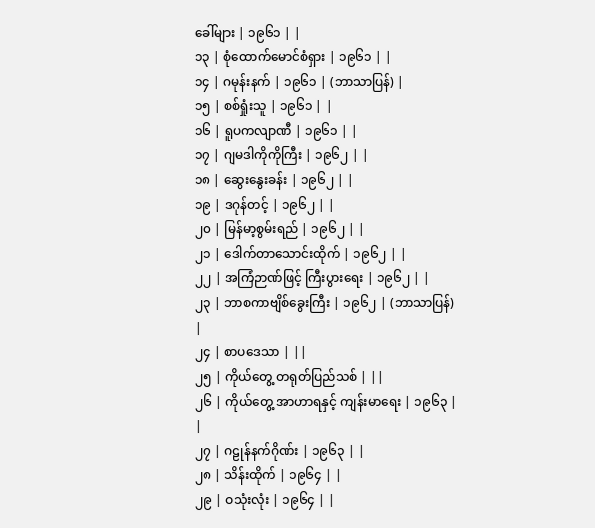ခေါ်များ | ၁၉၆၁ | |
၁၃ | စုံထောက်မောင်စံရှား | ၁၉၆၁ | |
၁၄ | ဂမုန်းနက် | ၁၉၆၁ | (ဘာသာပြန်) |
၁၅ | စစ်ရှုံးသူ | ၁၉၆၁ | |
၁၆ | ရူပကလျာဏီ | ၁၉၆၁ | |
၁၇ | ဂျမဒါကိုကိုကြီး | ၁၉၆၂ | |
၁၈ | ဆွေးနွေးခန်း | ၁၉၆၂ | |
၁၉ | ဒဂုန်တင့် | ၁၉၆၂ | |
၂၀ | မြန်မာ့စွမ်းရည် | ၁၉၆၂ | |
၂၁ | ဒေါက်တာသောင်းထိုက် | ၁၉၆၂ | |
၂၂ | အကြံဉာဏ်ဖြင့် ကြီးပွားရေး | ၁၉၆၂ | |
၂၃ | ဘာစကာဗျိစ်ခွေးကြီး | ၁၉၆၂ | (ဘာသာပြန်) |
၂၄ | စာပဒေသာ | ||
၂၅ | ကိုယ်တွေ့ တရုတ်ပြည်သစ် | ||
၂၆ | ကိုယ်တွေ့ အာဟာရနှင့် ကျန်းမာရေး | ၁၉၆၃ | |
၂၇ | ဂဠုန်နက်ဂိုဏ်း | ၁၉၆၃ | |
၂၈ | သိန်းထိုက် | ၁၉၆၄ | |
၂၉ | ဝသုံးလုံး | ၁၉၆၄ | |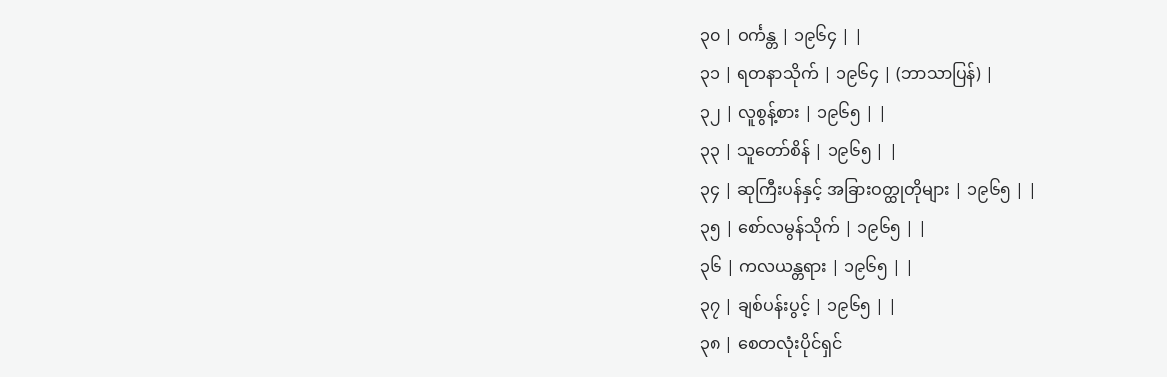၃၀ | ဝင်္ကန္တ | ၁၉၆၄ | |
၃၁ | ရတနာသိုက် | ၁၉၆၄ | (ဘာသာပြန်) |
၃၂ | လူစွန့်စား | ၁၉၆၅ | |
၃၃ | သူတော်စိန် | ၁၉၆၅ | |
၃၄ | ဆုကြီးပန်နှင့် အခြားဝတ္ထုတိုများ | ၁၉၆၅ | |
၃၅ | စော်လမွန်သိုက် | ၁၉၆၅ | |
၃၆ | ကလယန္တရား | ၁၉၆၅ | |
၃၇ | ချစ်ပန်းပွင့် | ၁၉၆၅ | |
၃၈ | စေတလုံးပိုင်ရှင်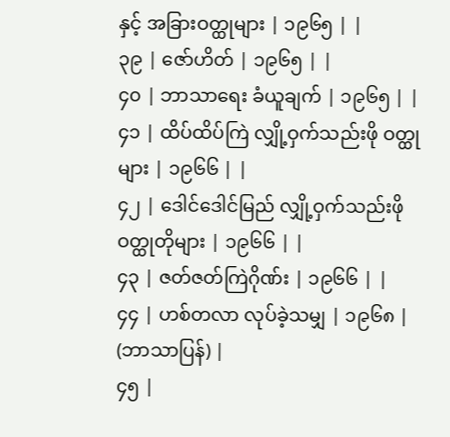နှင့် အခြားဝတ္ထုများ | ၁၉၆၅ | |
၃၉ | ဇော်ဟိတ် | ၁၉၆၅ | |
၄၀ | ဘာသာရေး ခံယူချက် | ၁၉၆၅ | |
၄၁ | ထိပ်ထိပ်ကြဲ လျှို့ဝှက်သည်းဖို ဝတ္ထုများ | ၁၉၆၆ | |
၄၂ | ဒေါင်ဒေါင်မြည် လျှို့ဝှက်သည်းဖို ဝတ္ထုတိုများ | ၁၉၆၆ | |
၄၃ | ဇတ်ဇတ်ကြဲဂိုဏ်း | ၁၉၆၆ | |
၄၄ | ဟစ်တလာ လုပ်ခဲ့သမျှ | ၁၉၆၈ | (ဘာသာပြန်) |
၄၅ |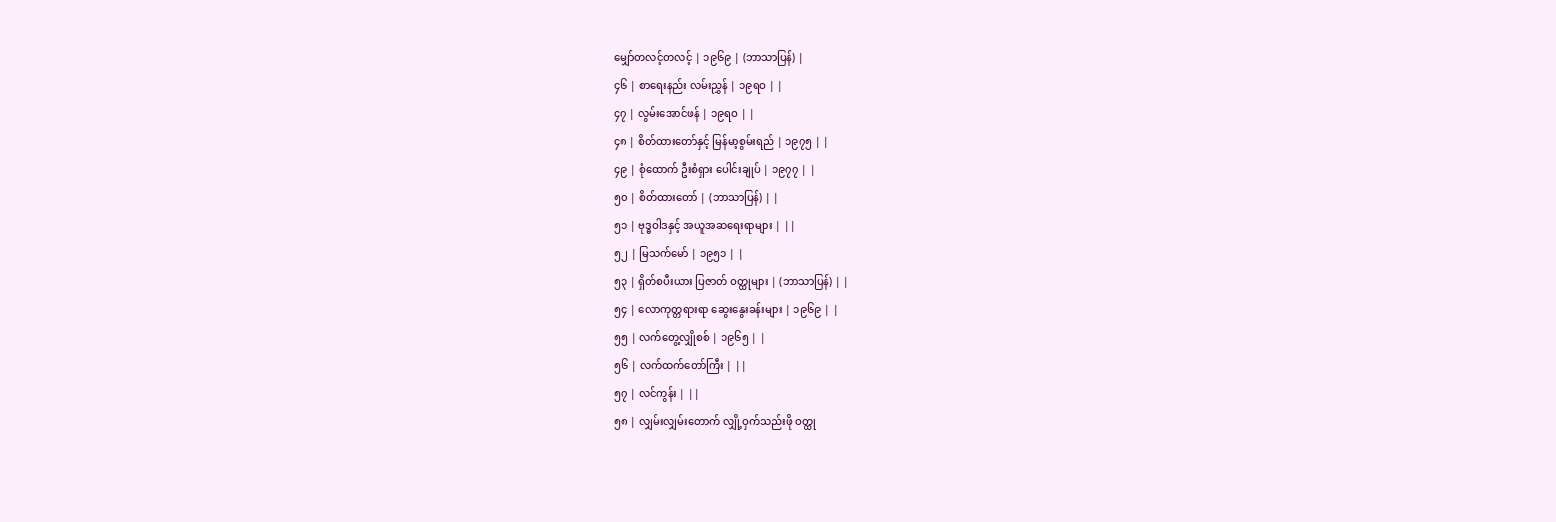မျှော်တလင့်တလင့် | ၁၉၆၉ | (ဘာသာပြန်) |
၄၆ | စာရေးနည်း လမ်းညွှန် | ၁၉ရဝ | |
၄၇ | လွမ်းအောင်ဖန် | ၁၉ရဝ | |
၄၈ | စိတ်ထားတော်နှင့် မြန်မာ့စွမ်းရည် | ၁၉၇၅ | |
၄၉ | စုံထောက် ဦးစံရှား ပေါင်းချုပ် | ၁၉၇၇ | |
၅၀ | စိတ်ထားတော် | (ဘာသာပြန်) | |
၅၁ | ဗုဒ္ဓဝါဒနှင့် အယူအဆရေးရာများ | ||
၅၂ | မြသက်မော် | ၁၉၅၁ | |
၅၃ | ရှိတ်စပီးယား ပြဇာတ် ဝတ္ထုများ | (ဘာသာပြန်) | |
၅၄ | လောကုတ္တရားရာ ဆွေးနွေးခန်းများ | ၁၉၆၉ | |
၅၅ | လက်တွေ့လျှိုစစ် | ၁၉၆၅ | |
၅၆ | လက်ထက်တော်ကြီး | ||
၅၇ | လင်ကွန်း | ||
၅၈ | လျှမ်းလျှမ်းတောက် လျှို့ဝှက်သည်းဖို ဝတ္ထု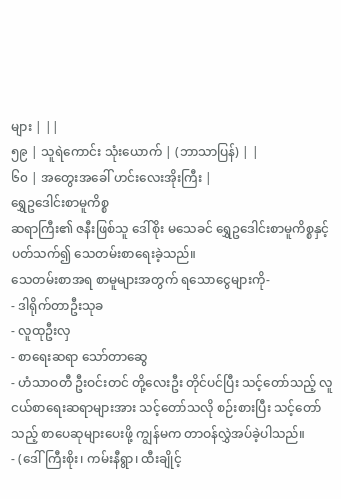များ | ||
၅၉ | သူရဲကောင်း သုံးယောက် | (ဘာသာပြန်) | |
၆၀ | အတွေးအခေါ် ဟင်းလေးအိုးကြီး |
ရွှေဥဒေါင်းစာမူကိစ္စ
ဆရာကြီး၏ ဇနီးဖြစ်သူ ဒေါ်စိုး မသေခင် ရွှေဥဒေါင်းစာမူကိစ္စနှင့် ပတ်သက်၍ သေတမ်းစာရေးခဲ့သည်။
သေတမ်းစာအရ စာမူများအတွက် ရသောငွေများကို-
- ဒါရိုက်တာဦးသုခ
- လူထုဦးလှ
- စာရေးဆရာ သော်တာဆွေ
- ဟံသာဝတီ ဦးဝင်းတင် တို့လေးဦး တိုင်ပင်ပြီး သင့်တော်သည့် လူငယ်စာရေးဆရာများအား သင့်တော်သလို စဉ်းစားပြီး သင့်တော်သည့် စာပေဆုများပေးဖို့ ကျွန်မက တာဝန်လွှဲအပ်ခဲ့ပါသည်။
- (ဒေါ်ကြီးစိုး၊ ကမ်းနီရွာ၊ ထီးချိုင့်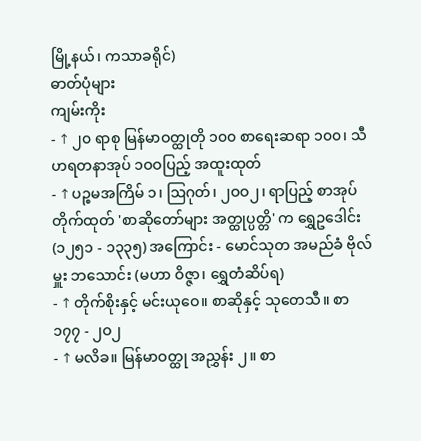မြို့နယ်၊ ကသာခရိုင်)
ဓာတ်ပုံများ
ကျမ်းကိုး
- ↑ ၂၀ ရာစု မြန်မာဝတ္ထုတို ၁၀၀ စာရေးဆရာ ၁၀၀၊ သီဟရတနာအုပ် ၁ဝဝပြည့် အထူးထုတ်
- ↑ ပဉ္စမအကြိမ် ၁၊ ဩဂုတ်၊ ၂ဝဝ၂၊ ရာပြည့် စာအုပ်တိုက်ထုတ် 'စာဆိုတော်များ အတ္ထုပ္ပတ္တိ' က ရွှေဥဒေါင်း (၁၂၅၁ - ၁၃၃၅) အကြောင်း - မောင်သုတ အမည်ခံ ဗိုလ်မှူး ဘသောင်း (မဟာ ဝိဇ္ဇာ၊ ရွှေတံဆိပ်ရ)
- ↑ တိုက်စိုးနှင့် မင်းယုဝေ။ စာဆိုနှင့် သုတေသီ။ စာ ၁၇၇ - ၂ဝ၂
- ↑ မလိခ။ မြန်မာဝတ္ထု အညွှန်း ၂။ စာ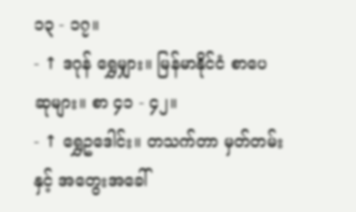၁၃ - ၁၇။
- ↑ ဒဂုန် ရွှေမျှား။ မြန်မာနိုင်ငံ စာပေဆုများ။ စာ ၄၁ - ၄၂။
- ↑ ရွှေဥဒေါင်း။ တသက်တာ မှတ်တမ်းနှင့် အတွေးအခေါ်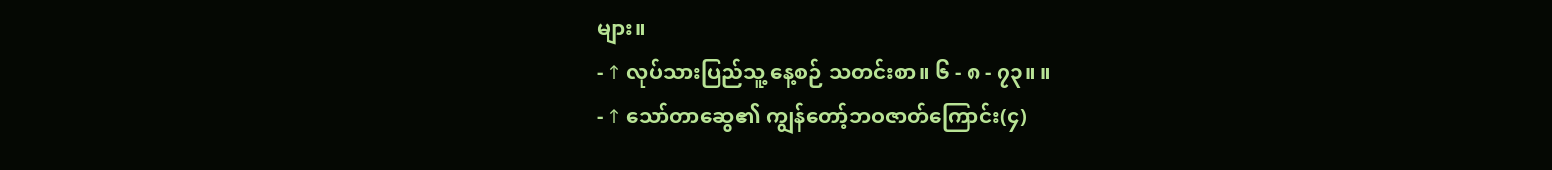များ။
- ↑ လုပ်သားပြည်သူ့ နေ့စဉ် သတင်းစာ။ ၆ - ၈ - ၇၃။ ။
- ↑ သော်တာဆွေ၏ ကျွန်တော့်ဘဝဇာတ်ကြောင်း(၄)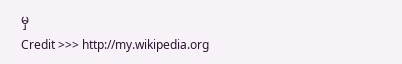မှ
Credit >>> http://my.wikipedia.org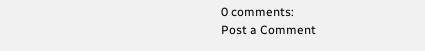0 comments:
Post a Comment